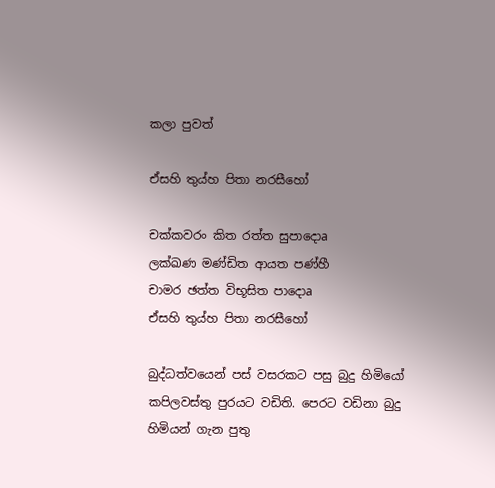කලා පුවත්

ඒසහි තුය්හ පිතා නරසීහෝ

චක්‌කවරං කිත රත්ත සුපාදොa
ලක්‌ඛණ මණ්‌ඩිත ආයත පණ්‌හී
චාමර ඡත්ත විභූසිත පාදොa
ඒසහි තුය්හ පිතා නරසීහෝ

බුද්ධත්වයෙන් පස්‌ වසරකට පසු බුදු හිමියෝ කපිලවස්‌තු පුරයට වඩිති. පෙරට වඩිනා බුදු හිමියන් ගැන පුතු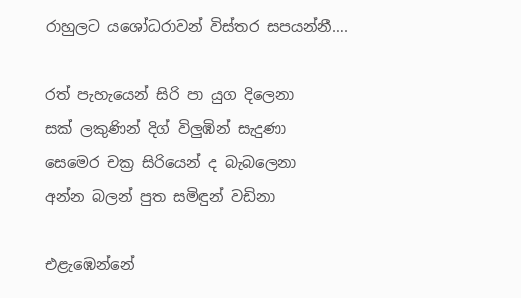රාහුලට යශෝධරාවන් විස්‌තර සපයන්නී….

රත් පැහැයෙන් සිරි පා යුග දිලෙනා
සක්‌ ලකුණින් දිග් විලුඹින් සැදුණා
සෙමෙර චක්‍ර සිරියෙන් ද බැබලෙනා
අන්න බලන් පුත සමිඳුන් වඩිනා

එළැඹෙන්නේ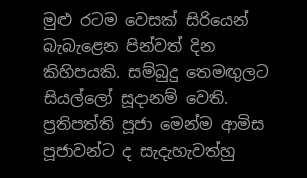මුළු රටම වෙසක්‌ සිරියෙන් බැබැළෙන පින්වත් දින කිහිපයකි. සම්බුදු තෙමඟුලට සියල්ලෝ සූදානම් වෙති. ප්‍රතිපත්ති පූජා මෙන්ම ආමිස පූජාවන්ට ද සැදැහැවත්හු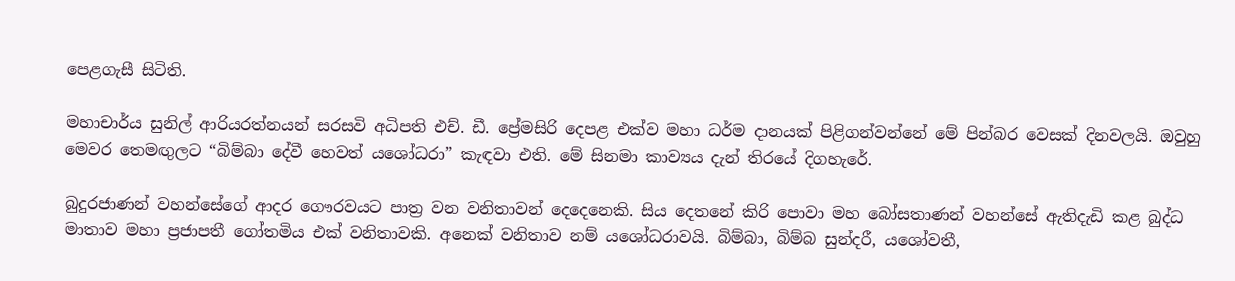පෙළගැසී සිටිති.

මහාචාර්ය සුනිල් ආරියරත්නයන් සරසවි අධිපති එච්. ඩී. ප්‍රේමසිරි දෙපළ එක්‌ව මහා ධර්ම දානයක්‌ පිළිගන්වන්නේ මේ පින්බර වෙසක්‌ දිනවලයි. ඔවුහු මෙවර තෙමඟුලට “බිම්බා දේවී හෙවත් යශෝධරා” කැඳවා එති. මේ සිනමා කාව්‍යය දැන් තිරයේ දිගහැරේ.

බුදුරජාණන් වහන්සේගේ ආදර ගෞරවයට පාත්‍ර වන වනිතාවන් දෙදෙනෙකි. සිය දෙතනේ කිරි පොවා මහ බෝසතාණන් වහන්සේ ඇතිදැඩි කළ බුද්ධ මාතාව මහා ප්‍රජාපතී ගෝතමිය එක්‌ වනිතාවකි. අනෙක්‌ වනිතාව නම් යශෝධරාවයි. බිම්බා, බිම්බ සුන්දරී, යශෝවතී,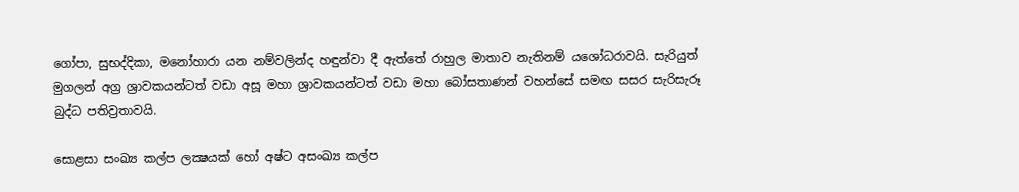ගෝපා, සුභද්දිකා, මනෝහාරා යන නම්වලින්ද හඳුන්වා දී ඇත්තේ රාහුල මාතාව නැතිනම් යශෝධරාවයි. සැරියුත් මුගලන් අග්‍ර ශ්‍රාවකයන්ටත් වඩා අසූ මහා ශ්‍රාවකයන්ටත් වඩා මහා බෝසතාණන් වහන්සේ සමඟ සසර සැරිසැරූ බුද්ධ පතිව්‍රතාවයි.

සොළසා සංඛ්‍ය කල්ප ලක්‍ෂයක්‌ හෝ අෂ්ට අසංඛ්‍ය කල්ප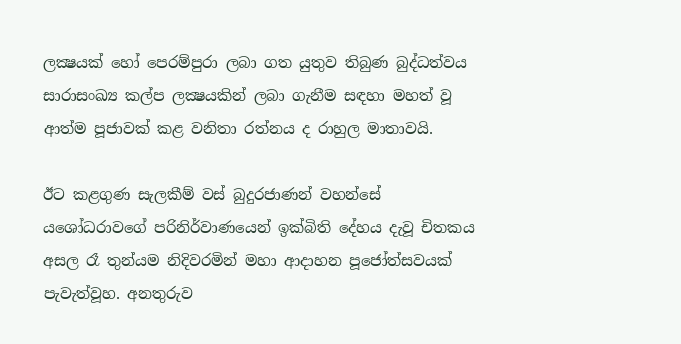ලක්‍ෂයක්‌ හෝ පෙරම්පුරා ලබා ගත යුතුව තිබුණ බුද්ධත්වය සාරාසංඛ්‍ය කල්ප ලක්‍ෂයකින් ලබා ගැනීම සඳහා මහත් වූ ආත්ම පූජාවක්‌ කළ වනිතා රත්නය ද රාහුල මාතාවයි.

ඊට කළගුණ සැලකීම් වස්‌ බුදුරජාණන් වහන්සේ යශෝධරාවගේ පරිනිර්වාණයෙන් ඉක්‌බිති දේහය දැවූ චිතකය අසල රෑ තුන්යම නිදිවරමින් මහා ආදාහන පූජෝත්සවයක්‌ පැවැත්වූහ. අනතුරුව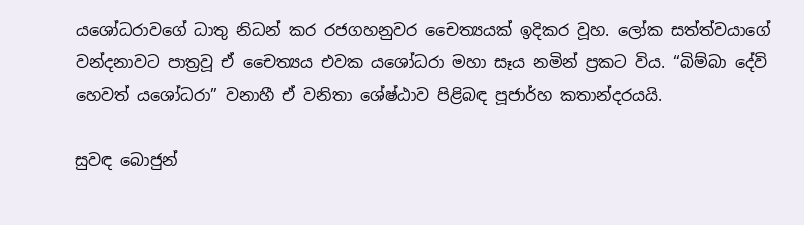යශෝධරාවගේ ධාතු නිධන් කර රජගහනුවර චෛත්‍යයක්‌ ඉදිකර වූහ. ලෝක සත්ත්වයාගේ වන්දනාවට පාත්‍රවූ ඒ චෛත්‍යය එවක යශෝධරා මහා සෑය නමින් ප්‍රකට විය. “බිම්බා දේවි හෙවත් යශෝධරා” වනාහී ඒ වනිතා ශේෂ්ඨාව පිළිබඳ පූජාර්හ කතාන්දරයයි.

සුවඳ බොජුන්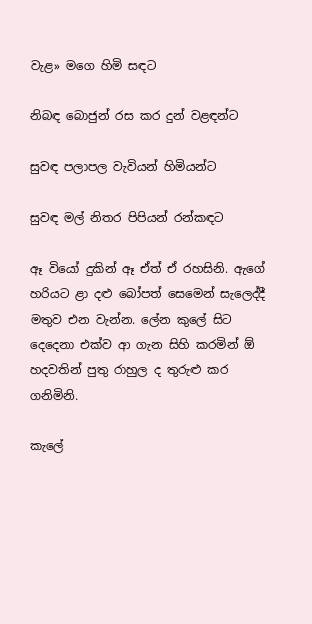වැළ» මගෙ හිමි සඳට

නිබඳ බොජුන් රස කර දුන් වළඳන්ට

සුවඳ පලාපල වැවියන් හිමියන්ට

සුවඳ මල් නිතර පිපියන් රන්කඳට

ඈ වියෝ දුකින් ඈ ඒත් ඒ රහසිනි. ඇගේ හරියට ළා දළු බෝපත් සෙමෙන් සැලෙද්දී මතුව එන වැන්න. ලේන කුලේ සිට දෙදෙනා එක්‌ව ආ ගැන සිහි කරමින් ඕ හදවතින් පුතු රාහුල ද තුරුළු කර ගනිමිනි.

කැලේ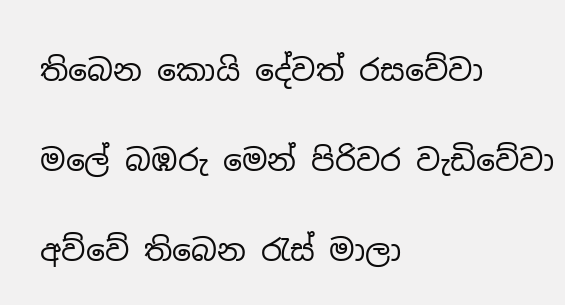තිබෙන කොයි දේවත් රසවේවා

මලේ බඹරු මෙන් පිරිවර වැඩිවේවා

අව්වේ තිබෙන රැස්‌ මාලා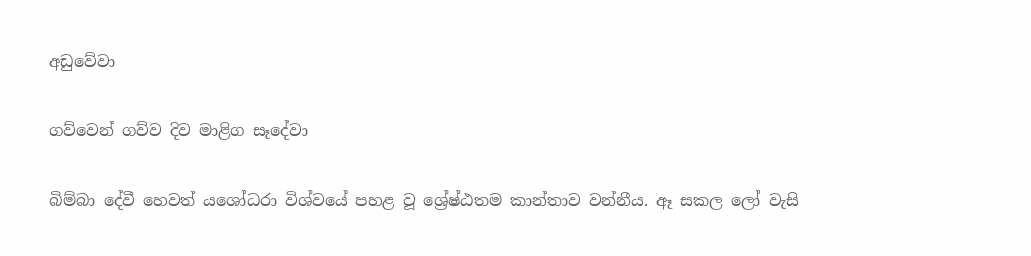අඩුවේවා

ගව්වෙන් ගව්ව දිව මාළිග සෑදේවා

බිම්බා දේවී හෙවත් යශෝධරා විශ්වයේ පහළ වූ ශ්‍රේෂ්ඨතම කාන්තාව වන්නීය. ඈ සකල ලෝ වැසි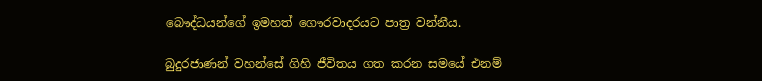බෞද්ධයන්ගේ ඉමහත් ගෞරවාදරයට පාත්‍ර වන්නීය.

බුදුරජාණන් වහන්සේ ගිහි ජීවිතය ගත කරන සමයේ එනම්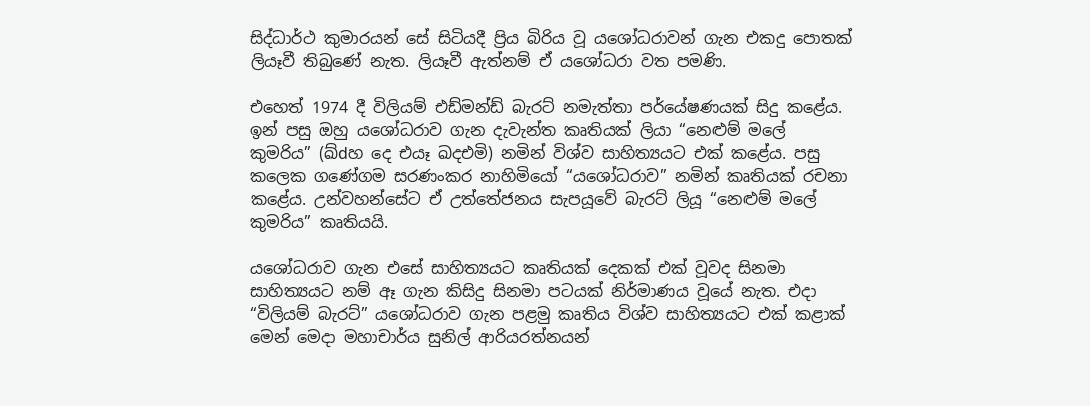සිද්ධාර්ථ කුමාරයන් සේ සිටියදී ප්‍රිය බිරිය වූ යශෝධරාවන් ගැන එකදු පොතක්‌ ලියෑවී තිබුණේ නැත. ලියෑවී ඇත්නම් ඒ යශෝධරා වත පමණි.

එහෙත් 1974 දී විලියම් එඩ්මන්ඩ් බැරට්‌ නමැත්තා පර්යේෂණයක්‌ සිදු කළේය. ඉන් පසු ඔහු යශෝධරාව ගැන දැවැන්ත කෘතියක්‌ ලියා “නෙළුම් මලේ කුමරිය” (ඛ්dහ දෙ එයෑ ඛදඑමි) නමින් විශ්ව සාහිත්‍යයට එක්‌ කළේය. පසු කලෙක ගණේගම සරණංකර නාහිමියෝ “යශෝධරාව” නමින් කෘතියක්‌ රචනා කළේය. උන්වහන්සේට ඒ උත්තේජනය සැපයූවේ බැරට්‌ ලියූ “නෙළුම් මලේ කුමරිය” කෘතියයි.

යශෝධරාව ගැන එසේ සාහිත්‍යයට කෘතියක්‌ දෙකක්‌ එක්‌ වූවද සිනමා සාහිත්‍යයට නම් ඈ ගැන කිසිදු සිනමා පටයක්‌ නිර්මාණය වූයේ නැත. එදා “විලියම් බැරට්‌” යශෝධරාව ගැන පළමු කෘතිය විශ්ව සාහිත්‍යයට එක්‌ කළාක්‌ මෙන් මෙදා මහාචාර්ය සුනිල් ආරියරත්නයන්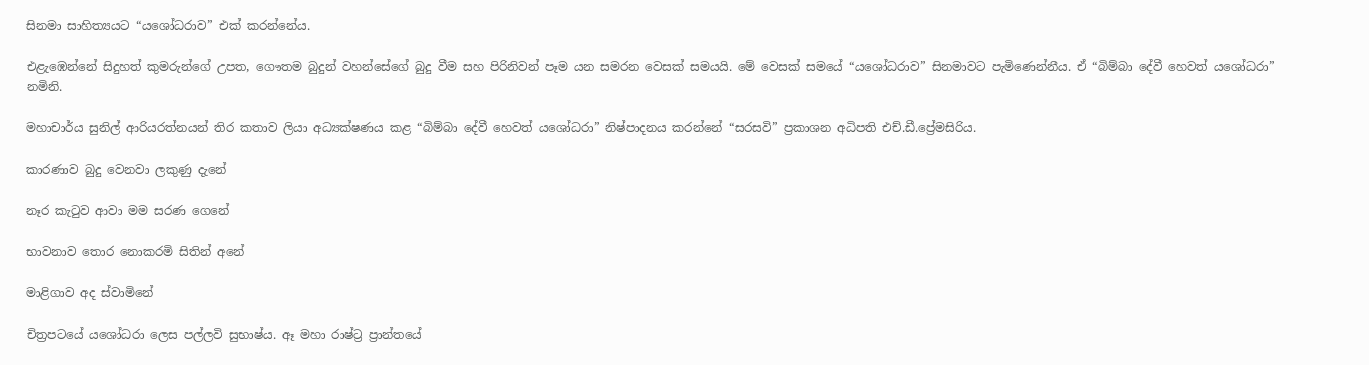සිනමා සාහිත්‍යයට “යශෝධරාව” එක්‌ කරන්නේය.

එළැඹෙන්නේ සිදුහත් කුමරුන්ගේ උපත, ගෞතම බුදුන් වහන්සේගේ බුදු වීම සහ පිරිනිවන් පෑම යන සමරන වෙසක්‌ සමයයි. මේ වෙසක්‌ සමයේ “යශෝධරාව” සිනමාවට පැමිණෙන්නීය. ඒ “බිම්බා දේවී හෙවත් යශෝධරා” නමිනි.

මහාචාර්ය සුනිල් ආරියරත්නයන් තිර කතාව ලියා අධ්‍යක්‌ෂණය කළ “බිම්බා දේවී හෙවත් යශෝධරා” නිෂ්පාදනය කරන්නේ “සරසවි” ප්‍රකාශන අධිපති එච්.ඩී.ප්‍රේමසිරිය.

කාරණාව බුදු වෙනවා ලකුණු දැනේ

නෑර කැටුව ආවා මම සරණ ගෙනේ

භාවනාව තොර නොකරමි සිතින් අනේ

මාළිගාව අද ස්‌වාමිනේ

චිත්‍රපටයේ යශෝධරා ලෙස පල්ලවි සුභාෂ්ය. ඈ මහා රාෂ්ට්‍ර ප්‍රාන්තයේ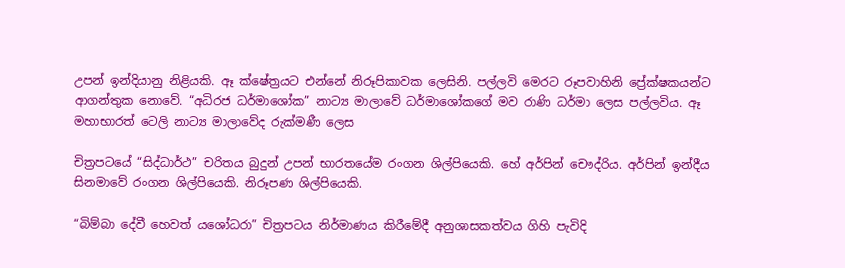උපන් ඉන්දියානු නිළියකි. ඈ ක්‌ෂේත්‍රයට එන්නේ නිරූපිකාවක ලෙසිනි. පල්ලවි මෙරට රූපවාහිනි ප්‍රේක්‌ෂකයන්ට ආගන්තුක නොවේ. “අධිරජ ධර්මාශෝක” නාට්‍ය මාලාවේ ධර්මාශෝකගේ මව රාණි ධර්මා ලෙස පල්ලවිය. ඈ මහාභාරත් ටෙලි නාට්‍ය මාලාවේද රුක්‌මණී ලෙස

චිත්‍රපටයේ “සිද්ධාර්ථ” චරිතය බුදුන් උපන් භාරතයේම රංගන ශිල්පියෙකි. හේ අර්පින් චෞද්රිය. අර්පින් ඉන්දීය සිනමාවේ රංගන ශිල්පියෙකි. නිරූපණ ශිල්පියෙකි.

“බිම්බා දේවී හෙවත් යශෝධරා” චිත්‍රපටය නිර්මාණය කිරීමේදී අනුශාසකත්වය ගිහි පැවිදි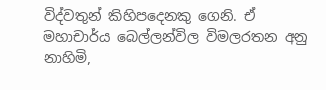විද්වතුන් කිහිපදෙනකු ගෙනි. ඒ මහාචාර්ය බෙල්ලන්විල විමලරතන අනු නාහිමි,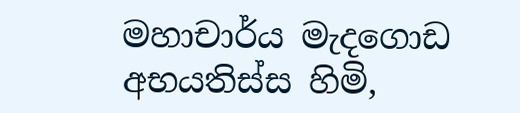මහාචාර්ය මැදගොඩ අභයතිස්‌ස හිමි,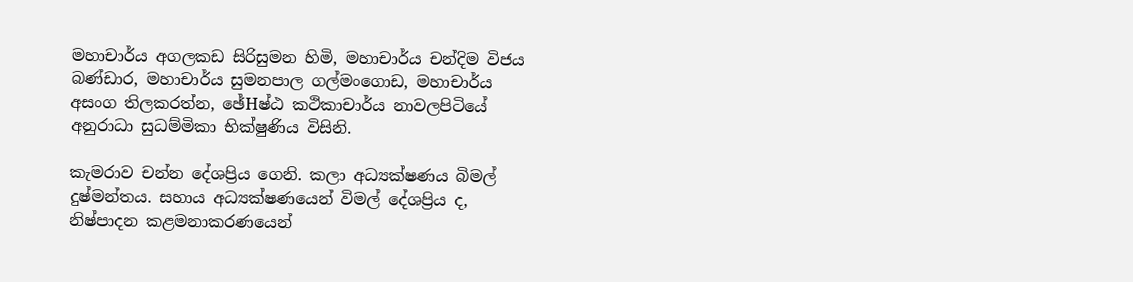මහාචාර්ය අගලකඩ සිරිසුමන හිමි, මහාචාර්ය චන්දිම විජය බණ්‌ඩාර, මහාචාර්ය සුමනපාල ගල්මංගොඩ, මහාචාර්ය අසංග තිලකරත්න, ඡේHෂ්ඨ කථිකාචාර්ය නාවලපිටියේ අනුරාධා සුධම්මිකා භික්‌ෂුණිය විසිනි.

කැමරාව චන්න දේශප්‍රිය ගෙනි. කලා අධ්‍යක්‌ෂණය බිමල් දුෂ්මන්තය. සහාය අධ්‍යක්‌ෂණයෙන් විමල් දේශප්‍රිය ද, නිෂ්පාදන කළමනාකරණයෙන්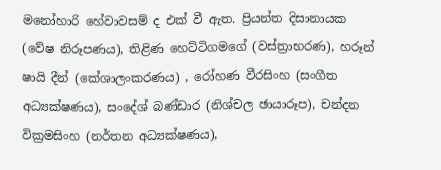මනෝහාරි හේවාවසම් ද එක්‌ වී ඇත. ප්‍රියන්ත දිසානායක (වේෂ නිරූපණය), තිළිණ හෙට්‌ටිගමගේ (වස්‌ත්‍රාභරණ), හරූන් ෂායි දීන් (කේශාලංකරණය) , රෝහණ වීරසිංහ (සංගීත අධ්‍යක්‌ෂණය), සංදේශ් බණ්‌ඩාර (නිශ්චල ඡායාරූප), චන්දන වික්‍රමසිංහ (නර්තන අධ්‍යක්‌ෂණය),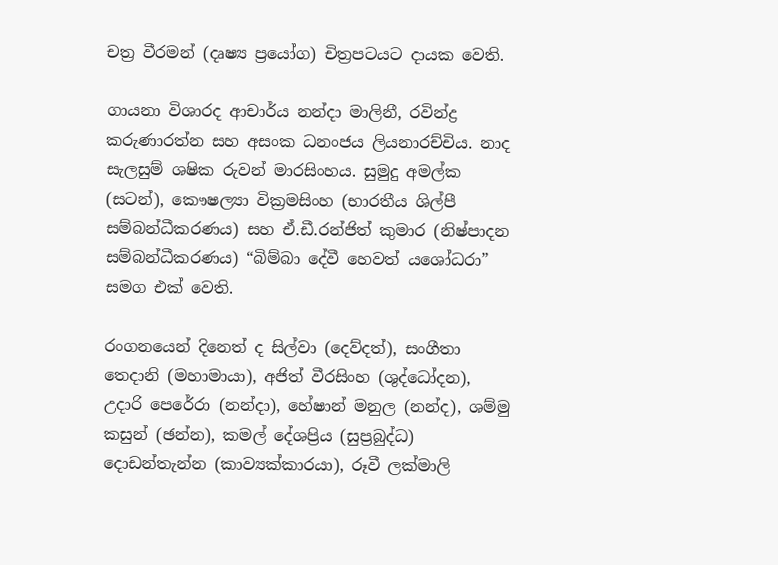චත්‍ර වීරමන් (දෘෂ්‍ය ප්‍රයෝග) චිත්‍රපටයට දායක වෙති.

ගායනා විශාරද ආචාර්ය නන්දා මාලිනී, රවින්ද්‍ර කරුණාරත්න සහ අසංක ධනංජය ලියනාරච්චිය. නාද සැලසුම් ශෂික රුවන් මාරසිංහය. සුමුදු අමල්ක (සටන්), කෞෂල්‍යා වික්‍රමසිංහ (භාරතීය ශිල්පී සම්බන්ධීකරණය) සහ ඒ.ඩී.රන්ජිත් කුමාර (නිෂ්පාදන සම්බන්ධීකරණය) “බිම්බා දේවී හෙවත් යශෝධරා” සමග එක්‌ වෙති.

රංගනයෙන් දිනෙත් ද සිල්වා (දෙව්දත්), සංගීතා තෙදානි (මහාමායා), අජිත් වීරසිංහ (ශුද්ධෝදන), උදාරි පෙරේරා (නන්දා), හේෂාන් මනුල (නන්ද), ශම්මු කසුන් (ඡන්න), කමල් දේශප්‍රිය (සුප්‍රබුද්ධ) දොඩන්තැන්න (කාව්‍යක්‌කාරයා), රූවී ලක්‌මාලි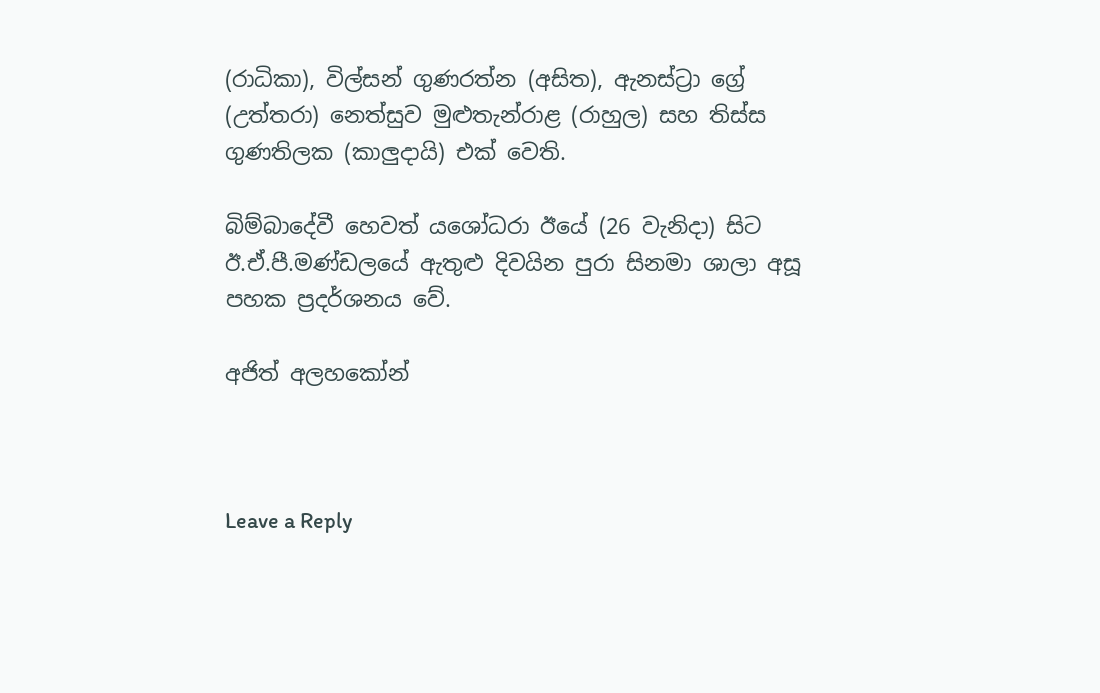(රාධිකා), විල්සන් ගුණරත්න (අසිත), ඇනස්‌ට්‍රා ග්‍රේ (උත්තරා) නෙත්සුව මුළුතැන්රාළ (රාහුල) සහ තිස්‌ස ගුණතිලක (කාලුදායි) එක්‌ වෙති.

බිම්බාදේවී හෙවත් යශෝධරා ඊයේ (26 වැනිදා) සිට ඊ.ඒ.පී.මණ්‌ඩලයේ ඇතුළු දිවයින පුරා සිනමා ශාලා අසූ පහක ප්‍රදර්ශනය වේ.

අජිත් අලහකෝන්



Leave a Reply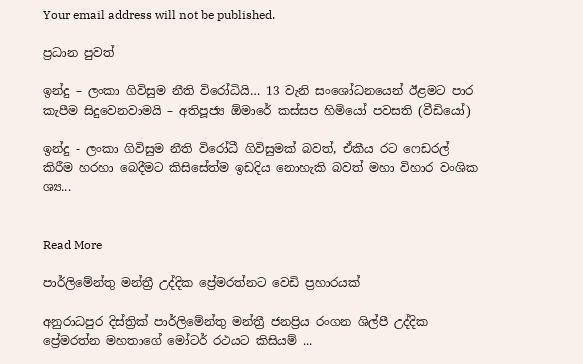Your email address will not be published.

ප්‍රධාන පුවත්

ඉන්දු – ලංකා ගිවිසුම නීති විරෝධියි… 13 වැනි සංශෝධනයෙන් ඊළමට පාර කැපීම සිදුවෙනවාමයි – අතිපූජ්‍ය ඕමාරේ කස්සප හිමියෝ පවසති (වීඩියෝ)

ඉන්දු - ලංකා ගිවිසුම නීති විරෝධී ගිවිසුමක් බවත්, ඒකීය රට ෆෙඩරල් කිරීම හරහා බෙදීමට කිසිසේත්ම ඉඩදිය නොහැකි බවත් මහා විහාර වංශික ශ්‍ය...


Read More

පාර්ලිමේන්තු මන්ත්‍රී උද්දික ප්‍රේමරත්නට වෙඩි ප්‍රහාරයක්

අනුරාධපුර දිස්ත්‍රික් පාර්ලිමේන්තු මන්ත්‍රී ජනප්‍රිය රංගන ශිල්පී උද්දික ප්‍රේමරත්න මහතාගේ මෝටර් රථයට කිසියම් ...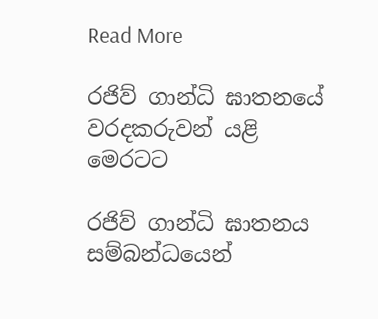Read More

රජිව් ගාන්ධි ඝාතනයේ වරදකරුවන් යළි මෙරටට

රජිව් ගාන්ධි ඝාතනය සම්බන්ධයෙන්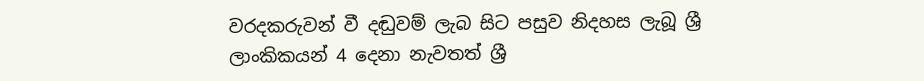වරදකරුවන් වී දඬුවම් ලැබ සිට පසුව නිදහස ලැබූ ශ්‍රී ලාංකිකයන් 4 දෙනා නැවතත් ශ්‍රී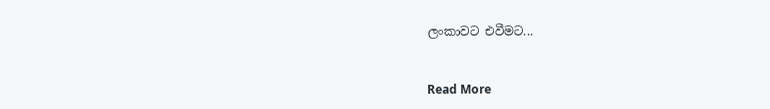ලංකාවට එවීමට...


Read More